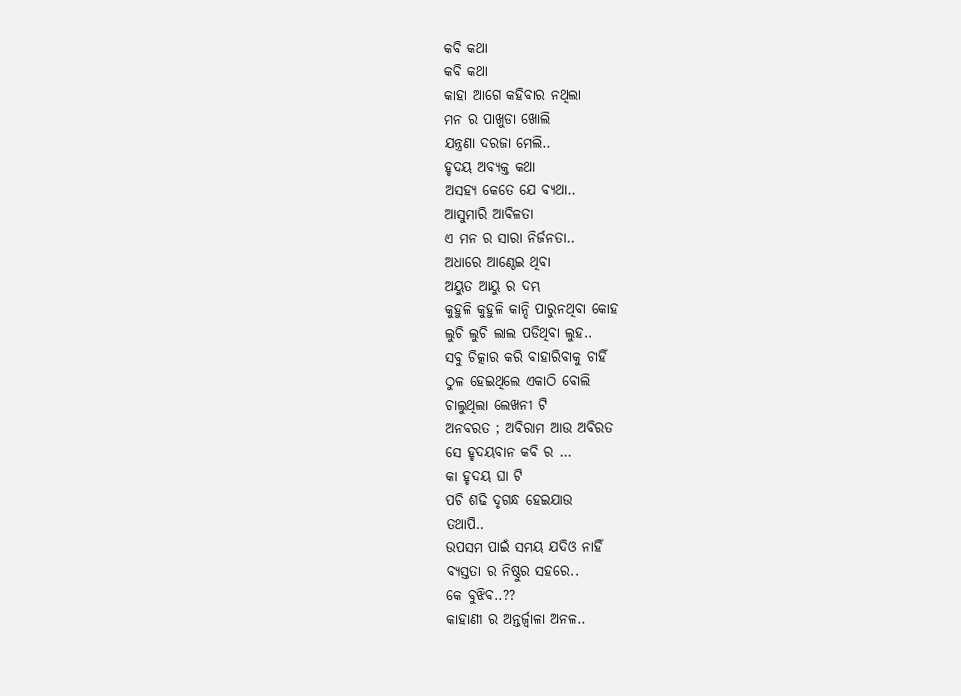କବି କଥା
କବି କଥା
କାହା ଆଗେ କହିବାର ନଥିଲା
ମନ ର ପାଖୁଡା ଖୋଲି
ଯନ୍ତ୍ରଣା ଦରଜା ମେଲି..
ହୃଦୟ ଅବ୍ୟକ୍ତ କଥା
ଅସହ୍ୟ କେତେ ଯେ ବ୍ୟଥା..
ଆସୁମାରି ଆବିଳତା
ଏ ମନ ର ସାରା ନିର୍ଜନତା..
ଅଧାରେ ଆଣ୍ଠେଇ ଥିବା
ଅୟୁତ ଆୟୁ ର ଦମ୍ଭ
କୁହୁଳି କୁହୁଳି କାନ୍ଦି ପାରୁନଥିବା କୋହ
ଲୁଚି ଲୁଚି ଲାଲ ପଡିଥିବା ଲୁହ..
ସବୁ ଚିତ୍କାର କରି ବାହାରିବାକୁ ଚାହିଁ
ଠୁଳ ହେଇଥିଲେ ଏକାଠି ବୋଲି
ଚାଲୁଥିଲା ଲେଖନୀ ଟି
ଅନବରତ ; ଅବିରାମ ଆଉ ଅବିରତ
ସେ ହୃଦୟବାନ କବି ର ...
କା ହୃଦୟ ଘା ଟି
ପଚି ଶଢି ଦୃଗନ୍ଧ ହେଇଯାଉ
ତଥାପି..
ଉପସମ ପାଇଁ ସମୟ ଯଦିଓ ନାହିଁ
ବ୍ୟସ୍ତତା ର ନିଷ୍ଠୁର ସହରେ..
କେ ବୁଝିବ..??
କାହାଣୀ ର ଅନ୍ତର୍ଜ୍ୱାଳା ଅନଳ..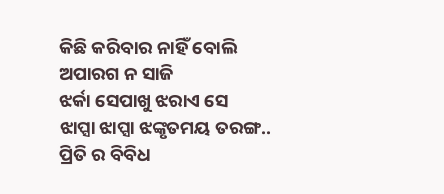କିଛି କରିବାର ନାହିଁ ବୋଲି
ଅପାରଗ ନ ସାଜି
ଝର୍କା ସେପାଖୁ ଝରାଏ ସେ
ଝାପ୍ସା ଝାପ୍ସା ଝଙ୍କୃତମୟ ତରଙ୍ଗ..
ପ୍ରିତି ର ବିବିଧ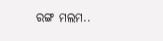ରଙ୍ଗ ମଲମ..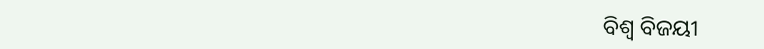ବିଶ୍ଵ ବିଜୟୀ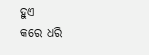ହୁଏ
କରେ ଧରି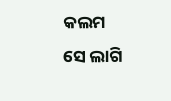କଲମ
ସେ ଲାଗି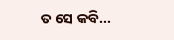ତ ସେ କବି...